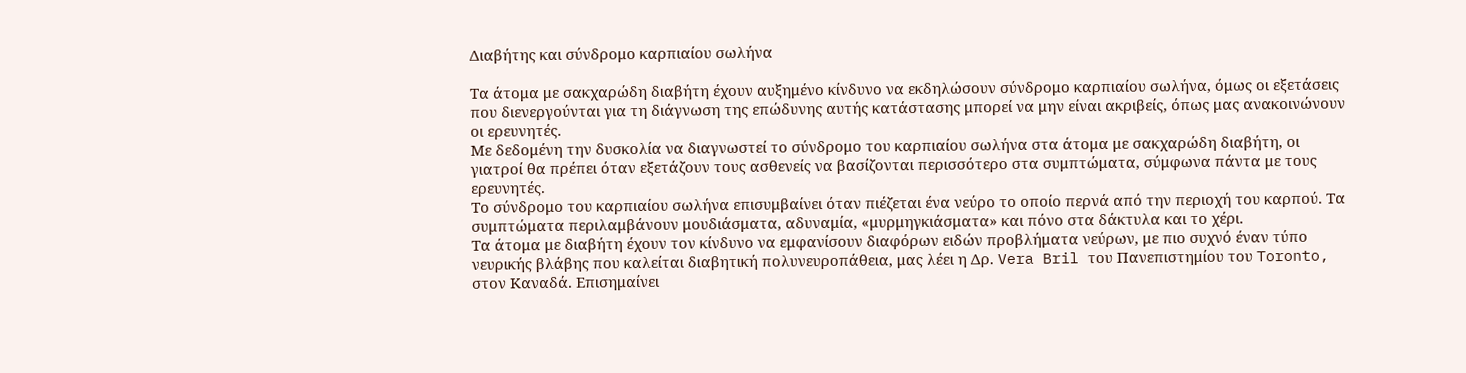Διαβήτης και σύνδρομο καρπιαίου σωλήνα

Τα άτομα με σακχαρώδη διαβήτη έχουν αυξημένο κίνδυνο να εκδηλώσουν σύνδρομο καρπιαίου σωλήνα, όμως οι εξετάσεις που διενεργούνται για τη διάγνωση της επώδυνης αυτής κατάστασης μπορεί να μην είναι ακριβείς, όπως μας ανακοινώνουν οι ερευνητές.
Με δεδομένη την δυσκολία να διαγνωστεί το σύνδρομο του καρπιαίου σωλήνα στα άτομα με σακχαρώδη διαβήτη, οι γιατροί θα πρέπει όταν εξετάζουν τους ασθενείς να βασίζονται περισσότερο στα συμπτώματα, σύμφωνα πάντα με τους ερευνητές.
Το σύνδρομο του καρπιαίου σωλήνα επισυμβαίνει όταν πιέζεται ένα νεύρο το οποίο περνά από την περιοχή του καρπού. Τα συμπτώματα περιλαμβάνουν μουδιάσματα, αδυναμία, «μυρμηγκιάσματα» και πόνο στα δάκτυλα και το χέρι.
Τα άτομα με διαβήτη έχουν τον κίνδυνο να εμφανίσουν διαφόρων ειδών προβλήματα νεύρων, με πιο συχνό έναν τύπο νευρικής βλάβης που καλείται διαβητική πολυνευροπάθεια, μας λέει η Δρ. Vera Bril του Πανεπιστημίου του Toronto, στον Καναδά. Επισημαίνει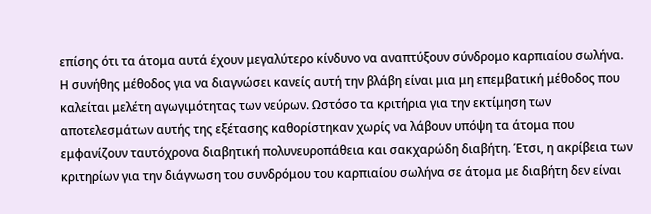επίσης ότι τα άτομα αυτά έχουν μεγαλύτερο κίνδυνο να αναπτύξουν σύνδρομο καρπιαίου σωλήνα.
Η συνήθης μέθοδος για να διαγνώσει κανείς αυτή την βλάβη είναι μια μη επεμβατική μέθοδος που καλείται μελέτη αγωγιμότητας των νεύρων. Ωστόσο τα κριτήρια για την εκτίμηση των αποτελεσμάτων αυτής της εξέτασης καθορίστηκαν χωρίς να λάβουν υπόψη τα άτομα που εμφανίζουν ταυτόχρονα διαβητική πολυνευροπάθεια και σακχαρώδη διαβήτη. Έτσι, η ακρίβεια των κριτηρίων για την διάγνωση του συνδρόμου του καρπιαίου σωλήνα σε άτομα με διαβήτη δεν είναι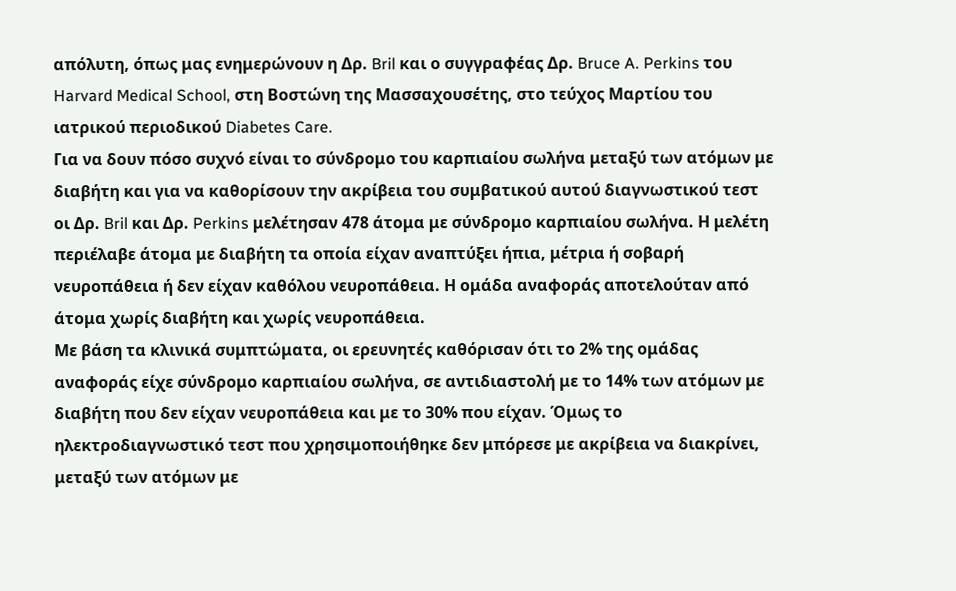απόλυτη, όπως μας ενημερώνουν η Δρ. Bril και ο συγγραφέας Δρ. Bruce A. Perkins του Harvard Medical School, στη Βοστώνη της Mασσαχουσέτης, στο τεύχος Μαρτίου του ιατρικού περιοδικού Diabetes Care.
Για να δουν πόσο συχνό είναι το σύνδρομο του καρπιαίου σωλήνα μεταξύ των ατόμων με διαβήτη και για να καθορίσουν την ακρίβεια του συμβατικού αυτού διαγνωστικού τεστ οι Δρ. Bril και Δρ. Perkins μελέτησαν 478 άτομα με σύνδρομο καρπιαίου σωλήνα. Η μελέτη περιέλαβε άτομα με διαβήτη τα οποία είχαν αναπτύξει ήπια, μέτρια ή σοβαρή νευροπάθεια ή δεν είχαν καθόλου νευροπάθεια. Η ομάδα αναφοράς αποτελούταν από άτομα χωρίς διαβήτη και χωρίς νευροπάθεια.
Με βάση τα κλινικά συμπτώματα, οι ερευνητές καθόρισαν ότι το 2% της ομάδας αναφοράς είχε σύνδρομο καρπιαίου σωλήνα, σε αντιδιαστολή με το 14% των ατόμων με διαβήτη που δεν είχαν νευροπάθεια και με το 30% που είχαν. Όμως το ηλεκτροδιαγνωστικό τεστ που χρησιμοποιήθηκε δεν μπόρεσε με ακρίβεια να διακρίνει, μεταξύ των ατόμων με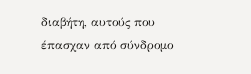διαβήτη, αυτούς που έπασχαν από σύνδρομο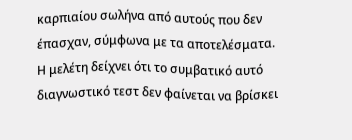καρπιαίου σωλήνα από αυτούς που δεν έπασχαν, σύμφωνα με τα αποτελέσματα.
Η μελέτη δείχνει ότι το συμβατικό αυτό διαγνωστικό τεστ δεν φαίνεται να βρίσκει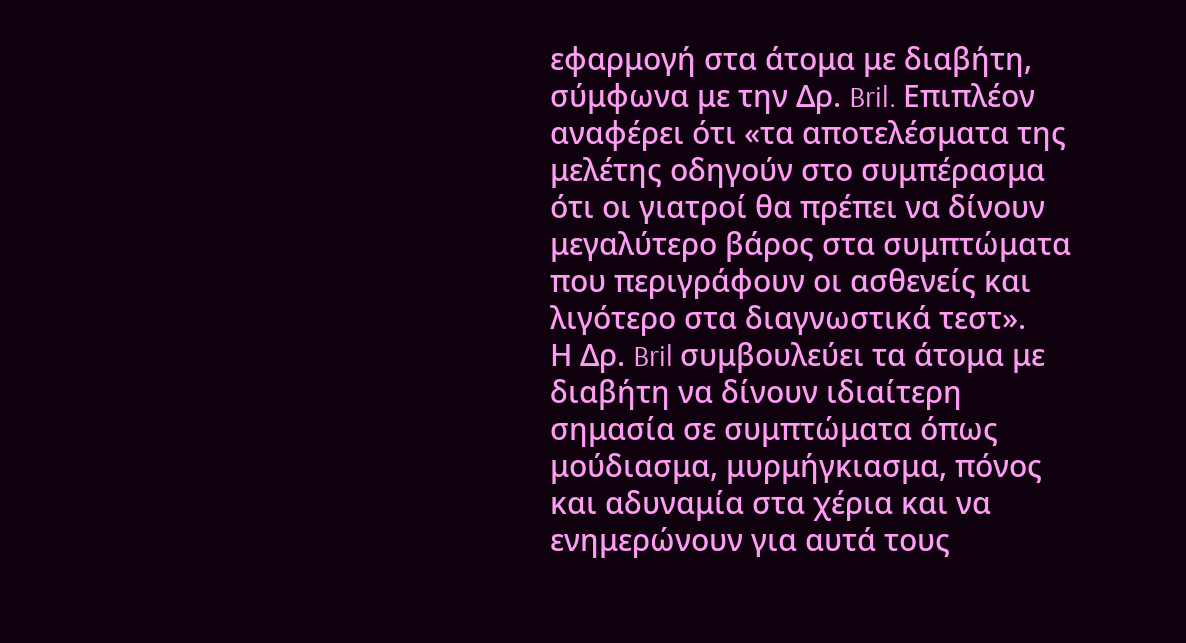εφαρμογή στα άτομα με διαβήτη, σύμφωνα με την Δρ. Bril. Επιπλέον αναφέρει ότι «τα αποτελέσματα της μελέτης οδηγούν στο συμπέρασμα ότι οι γιατροί θα πρέπει να δίνουν μεγαλύτερο βάρος στα συμπτώματα που περιγράφουν οι ασθενείς και λιγότερο στα διαγνωστικά τεστ».
Η Δρ. Bril συμβουλεύει τα άτομα με διαβήτη να δίνουν ιδιαίτερη σημασία σε συμπτώματα όπως μούδιασμα, μυρμήγκιασμα, πόνος και αδυναμία στα χέρια και να ενημερώνουν για αυτά τους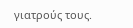γιατρούς τους.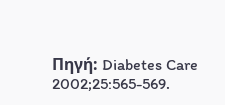Πηγή: Diabetes Care 2002;25:565-569.